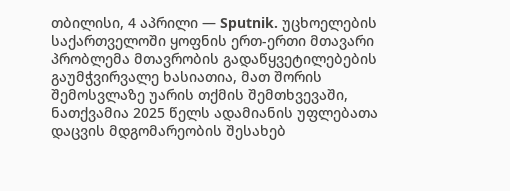თბილისი, 4 აპრილი — Sputnik. უცხოელების საქართველოში ყოფნის ერთ-ერთი მთავარი პრობლემა მთავრობის გადაწყვეტილებების გაუმჭვირვალე ხასიათია, მათ შორის შემოსვლაზე უარის თქმის შემთხვევაში, ნათქვამია 2025 წელს ადამიანის უფლებათა დაცვის მდგომარეობის შესახებ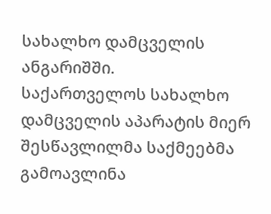სახალხო დამცველის ანგარიშში.
საქართველოს სახალხო დამცველის აპარატის მიერ შესწავლილმა საქმეებმა გამოავლინა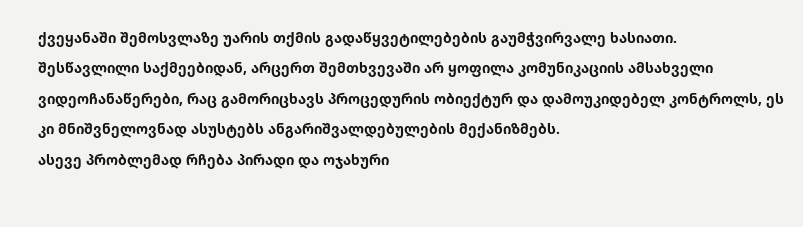ქვეყანაში შემოსვლაზე უარის თქმის გადაწყვეტილებების გაუმჭვირვალე ხასიათი.
შესწავლილი საქმეებიდან, არცერთ შემთხვევაში არ ყოფილა კომუნიკაციის ამსახველი ვიდეოჩანაწერები, რაც გამორიცხავს პროცედურის ობიექტურ და დამოუკიდებელ კონტროლს, ეს კი მნიშვნელოვნად ასუსტებს ანგარიშვალდებულების მექანიზმებს.
ასევე პრობლემად რჩება პირადი და ოჯახური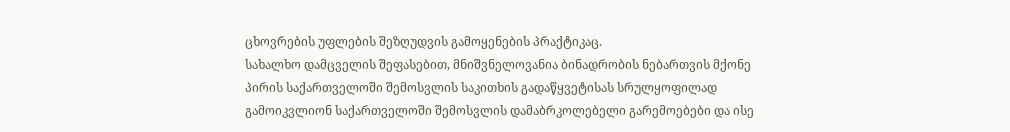ცხოვრების უფლების შეზღუდვის გამოყენების პრაქტიკაც.
სახალხო დამცველის შეფასებით, მნიშვნელოვანია ბინადრობის ნებართვის მქონე პირის საქართველოში შემოსვლის საკითხის გადაწყვეტისას სრულყოფილად გამოიკვლიონ საქართველოში შემოსვლის დამაბრკოლებელი გარემოებები და ისე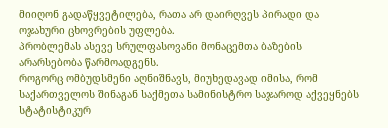მიიღონ გადაწყვეტილება, რათა არ დაირღვეს პირადი და ოჯახური ცხოვრების უფლება.
პრობლემას ასევე სრულფასოვანი მონაცემთა ბაზების არარსებობა წარმოადგენს.
როგორც ომბუდსმენი აღნიშნავს, მიუხედავად იმისა, რომ საქართველოს შინაგან საქმეთა სამინისტრო საჯაროდ აქვეყნებს სტატისტიკურ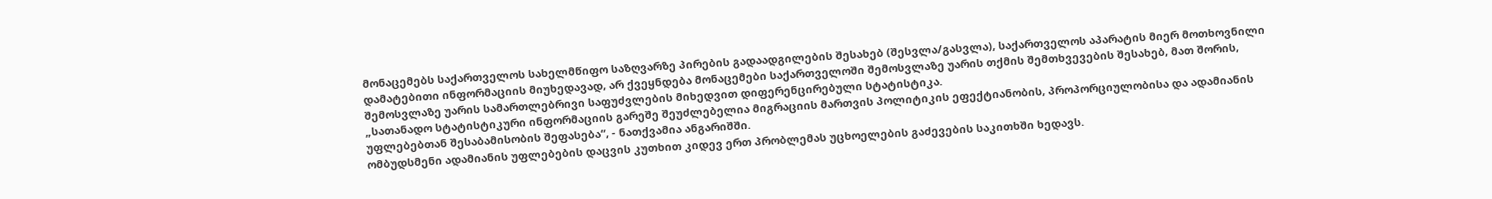მონაცემებს საქართველოს სახელმწიფო საზღვარზე პირების გადაადგილების შესახებ (შესვლა/გასვლა), საქართველოს აპარატის მიერ მოთხოვნილი დამატებითი ინფორმაციის მიუხედავად, არ ქვეყნდება მონაცემები საქართველოში შემოსვლაზე უარის თქმის შემთხვევების შესახებ, მათ შორის, შემოსვლაზე უარის სამართლებრივი საფუძვლების მიხედვით დიფერენცირებული სტატისტიკა.
„სათანადო სტატისტიკური ინფორმაციის გარეშე შეუძლებელია მიგრაციის მართვის პოლიტიკის ეფექტიანობის, პროპორციულობისა და ადამიანის უფლებებთან შესაბამისობის შეფასება“, - ნათქვამია ანგარიშში.
ომბუდსმენი ადამიანის უფლებების დაცვის კუთხით კიდევ ერთ პრობლემას უცხოელების გაძევების საკითხში ხედავს.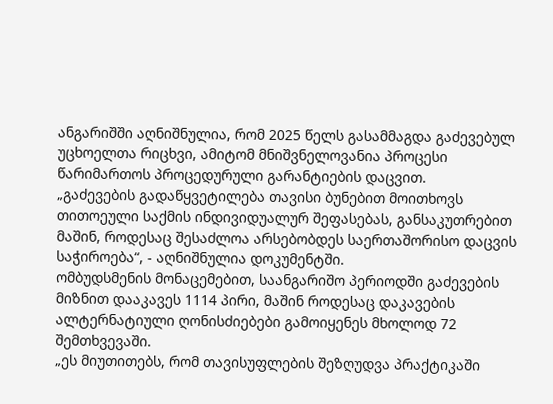ანგარიშში აღნიშნულია, რომ 2025 წელს გასამმაგდა გაძევებულ უცხოელთა რიცხვი, ამიტომ მნიშვნელოვანია პროცესი წარიმართოს პროცედურული გარანტიების დაცვით.
„გაძევების გადაწყვეტილება თავისი ბუნებით მოითხოვს თითოეული საქმის ინდივიდუალურ შეფასებას, განსაკუთრებით მაშინ, როდესაც შესაძლოა არსებობდეს საერთაშორისო დაცვის საჭიროება“, - აღნიშნულია დოკუმენტში.
ომბუდსმენის მონაცემებით, საანგარიშო პერიოდში გაძევების მიზნით დააკავეს 1114 პირი, მაშინ როდესაც დაკავების ალტერნატიული ღონისძიებები გამოიყენეს მხოლოდ 72 შემთხვევაში.
„ეს მიუთითებს, რომ თავისუფლების შეზღუდვა პრაქტიკაში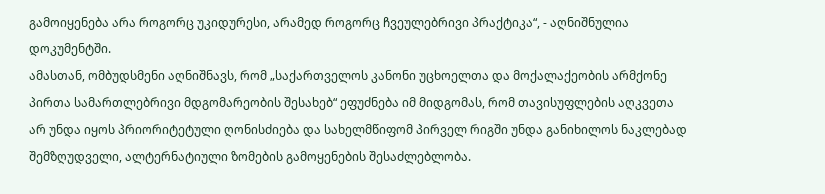გამოიყენება არა როგორც უკიდურესი, არამედ როგორც ჩვეულებრივი პრაქტიკა“, - აღნიშნულია დოკუმენტში.
ამასთან, ომბუდსმენი აღნიშნავს, რომ „საქართველოს კანონი უცხოელთა და მოქალაქეობის არმქონე პირთა სამართლებრივი მდგომარეობის შესახებ“ ეფუძნება იმ მიდგომას, რომ თავისუფლების აღკვეთა არ უნდა იყოს პრიორიტეტული ღონისძიება და სახელმწიფომ პირველ რიგში უნდა განიხილოს ნაკლებად შემზღუდველი, ალტერნატიული ზომების გამოყენების შესაძლებლობა.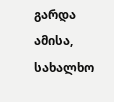გარდა ამისა, სახალხო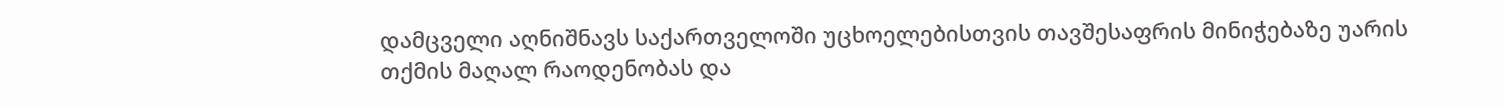დამცველი აღნიშნავს საქართველოში უცხოელებისთვის თავშესაფრის მინიჭებაზე უარის თქმის მაღალ რაოდენობას და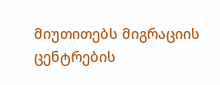მიუთითებს მიგრაციის ცენტრების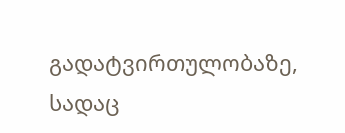გადატვირთულობაზე, სადაც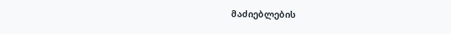მაძიებლების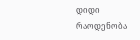დიდი რაოდენობა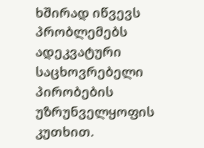ხშირად იწვევს პრობლემებს ადეკვატური საცხოვრებელი პირობების უზრუნველყოფის კუთხით.